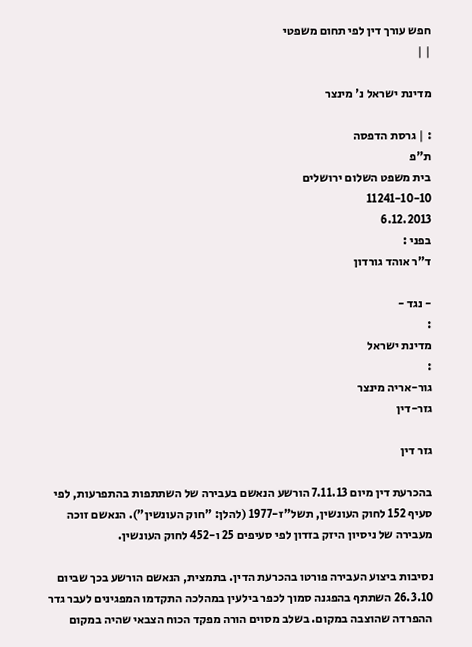חפש עורך דין לפי תחום משפטי
| |

מדינת ישראל נ' מינצר

: | גרסת הדפסה
ת"פ
בית משפט השלום ירושלים
11241-10-10
6.12.2013
בפני :
ד"ר אוהד גורדון

- נגד -
:
מדינת ישראל
:
גור-אריה מינצר
גזר-דין

גזר דין

בהכרעת דין מיום 7.11.13 הורשע הנאשם בעבירה של השתתפות בהתפרעות, לפי סעיף 152 לחוק העונשין, תשל"ז-1977 (להלן: "חוק העונשין"). הנאשם זוכה מעבירה של ניסיון היזק בזדון לפי סעיפים 25 ו-452 לחוק העונשין.

נסיבות ביצוע העבירה פורטו בהכרעת הדין. בתמצית, הנאשם הורשע בכך שביום 26.3.10 השתתף בהפגנה סמוך לכפר בילעין במהלכה התקדמו המפגינים לעבר גדר ההפרדה שהוצבה במקום. בשלב מסוים הורה מפקד הכוח הצבאי שהיה במקום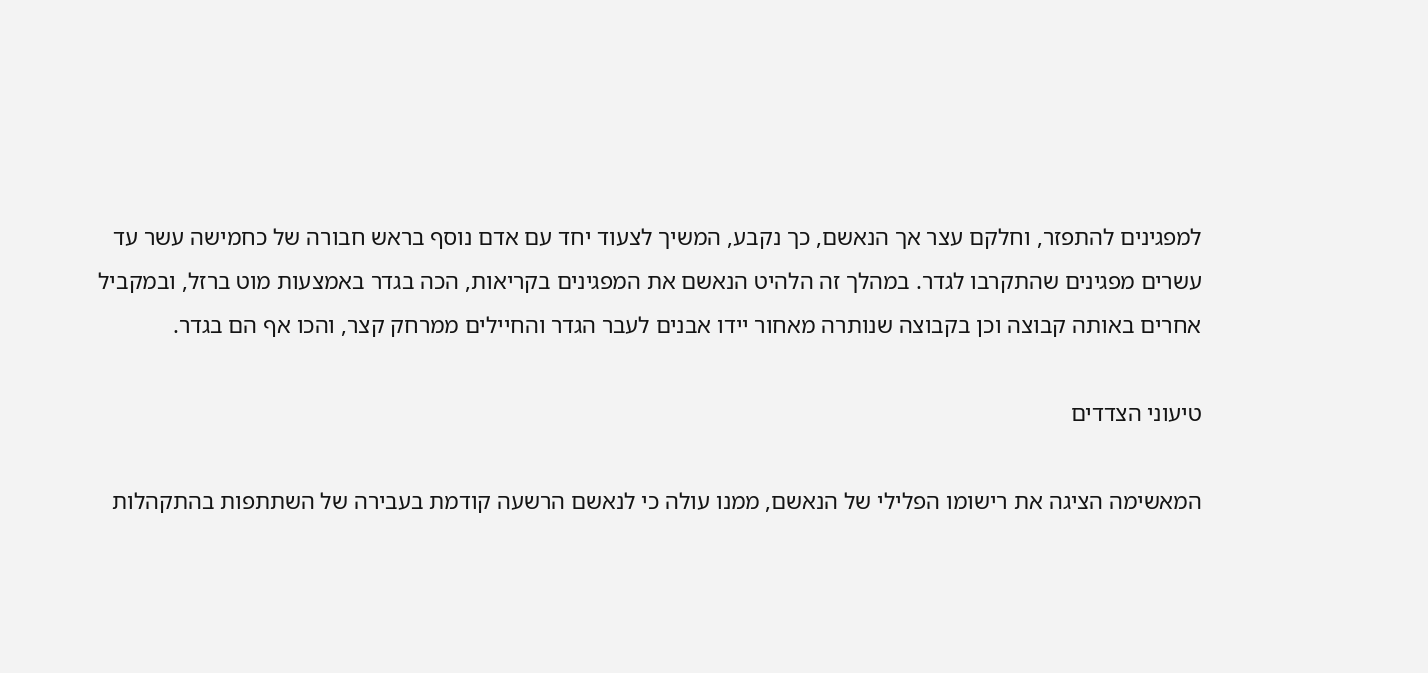למפגינים להתפזר, וחלקם עצר אך הנאשם, כך נקבע, המשיך לצעוד יחד עם אדם נוסף בראש חבורה של כחמישה עשר עד עשרים מפגינים שהתקרבו לגדר. במהלך זה הלהיט הנאשם את המפגינים בקריאות, הכה בגדר באמצעות מוט ברזל, ובמקביל אחרים באותה קבוצה וכן בקבוצה שנותרה מאחור יידו אבנים לעבר הגדר והחיילים ממרחק קצר, והכו אף הם בגדר.

טיעוני הצדדים

המאשימה הציגה את רישומו הפלילי של הנאשם, ממנו עולה כי לנאשם הרשעה קודמת בעבירה של השתתפות בהתקהלות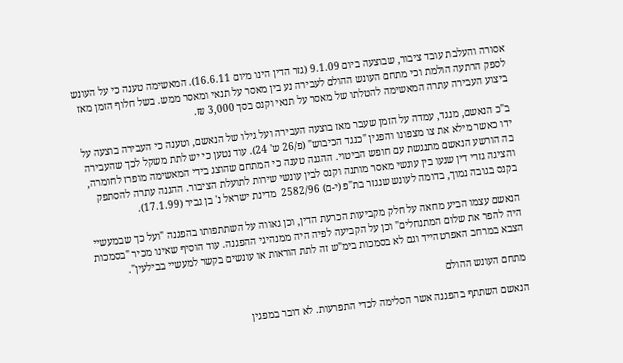אסורה והעלבת עובד ציבור, שבוצעה ביום 9.1.09 (גזר הדין הינו מיום 16.6.11). המאשימה טענה כי על העונש לספק הרתעה הולמת וכי מתחם העונש ההולם לעבירה נע בין מאסר על תנאי ומאסר ממש. בשל חלוף הזמן מאז ביצוע העבירה עתרה המאשימה להטלתו של מאסר על תנאי וקנס בסך 3,000 ₪.

ב"כ הנאשם, מנגד, עמדה על הזמן שעבר מאז בוצעה העבירה ועל גילו של הנאשם, וטענה כי העבירה בוצעה על ידו כאשר מילא את צו מצפונו והפגין "כנגד הכיבוש" (פ/26 ש' 24). עוד נטען כי יש לתת משקל לכך שהעבירה בה הורשע הנאשם מתנגשת עם חופש הביטוי. ההגנה טענה כי המתחם שהוצג בידי המאשימה מופרז לחומרה, והציגה גזרי דין שנעו בין עונשי מאסר מותנה וקנס לבין עונשי שירות לתועלת הציבור. ההגנה עתרה להסתפק בקנס בגובה נמוך, בדומה לעונש שנגזר בת"פ (י-ם) 2582/96  מדינת ישראל נ' בן גביר (17.1.99).

הנאשם עצמו הביע מחאה על חלק מקביעות הכרעת הדין, וכן גאווה על השתתפותו בהפגנה "ועל כך שבמעשיי היה להפר את שלום המתנחלים" וכן על הקביעה לפיה היה ממנהיגי ההפגנה. עוד הוסיף שאינו מכיר "בסמכות הצבא במרחב האפרטהייד וגם לא בסמכות בימ"ש זה לתת הוראות או עונשים בקשר למעשיי בבילעין".

מתחם העונש ההולם

הנאשם השתתף בהפגנה אשר הסלימה לכדי התפרעות. לא דובר במפגין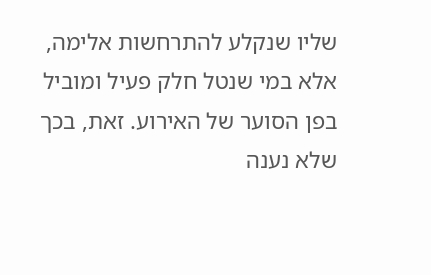שליו שנקלע להתרחשות אלימה, אלא במי שנטל חלק פעיל ומוביל בפן הסוער של האירוע. זאת, בכך שלא נענה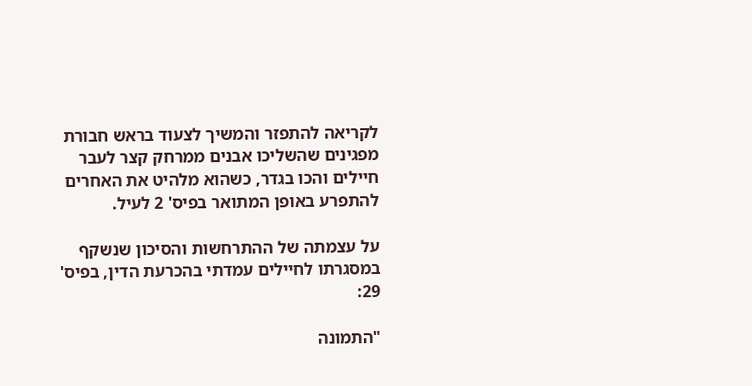לקריאה להתפזר והמשיך לצעוד בראש חבורת מפגינים שהשליכו אבנים ממרחק קצר לעבר חיילים והכו בגדר, כשהוא מלהיט את האחרים להתפרע באופן המתואר בפיס' 2 לעיל.

על עצמתה של ההתרחשות והסיכון שנשקף במסגרתו לחיילים עמדתי בהכרעת הדין, בפיס' 29:

"התמונה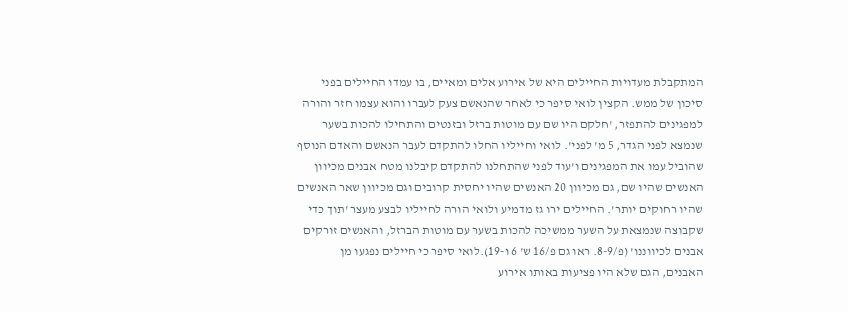המתקבלת מעדויות החיילים היא של אירוע אלים ומאיים, בו עמדו החיילים בפני סיכון של ממש. הקצין לואי סיפר כי לאחר שהנאשם צעק לעברו והוא עצמו חזר והורה למפגינים להתפזר, 'חלקם היו שם עם מוטות ברזל ובזנטים והתחילו להכות בשער שנמצא לפני הגדר, 5 מ' לפני'. לואי וחייליו החלו להתקדם לעבר הנאשם והאדם הנוסף שהוביל עמו את המפגינים ו'עוד לפני שהתחלנו להתקדם קיבלנו מטח אבנים מכיוון האנשים שהיו שם, גם מכיוון 20 האנשים שהיו יחסית קרובים וגם מכיוון שאר האנשים שהיו רחוקים יותר'. החיילים ירו גז מדמיע ולואי הורה לחייליו לבצע מעצר 'תוך כדי שקבוצה שנמצאת על השער ממשיכה להכות בשער עם מוטות הברזל, והאנשים זורקים אבנים לכיווננו' (פ/8-9. ראו גם פ/16 ש' 6 ו-19).לואי סיפר כי חיילים נפגעו מן האבנים, הגם שלא היו פציעות באותו אירוע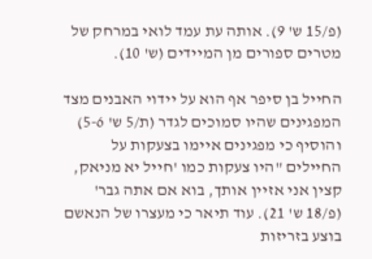(פ/15 ש' 9). אותה עת עמד לואי במרחק של מטרים ספורים מן המיידים (ש' 10).

החייל בן סיפר אף הוא על יידוי האבנים מצד המפגינים שהיו סמוכים לגדר (ת/5 ש' 5-6) והוסיף כי מפגינים איימו בצעקות על החיילים "היו צעקות כמו 'חייל יא מניאק, קצין אני אזיין אותך, בוא אם אתה גבר' (פ/18 ש' 21). עוד תיאר כי מעצרו של הנאשם בוצע בזריזות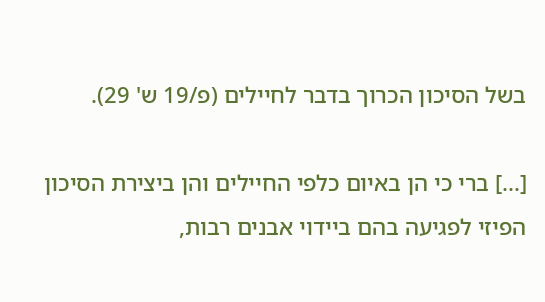בשל הסיכון הכרוך בדבר לחיילים (פ/19 ש' 29).

[...] ברי כי הן באיום כלפי החיילים והן ביצירת הסיכון הפיזי לפגיעה בהם ביידוי אבנים רבות,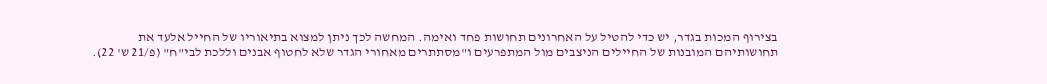בצירוף המכות בגדר, יש כדי להטיל על האחרונים תחושות פחד ואימה. המחשה לכך ניתן למצוא בתיאוריו של החייל אלעד את תחושותיהם המובנות של החיילים הניצבים מול המתפרעים ו"מסתתרים מאחורי הגדר שלא לחטוף אבנים וללכת לבי"ח" (פ/21 ש' 22).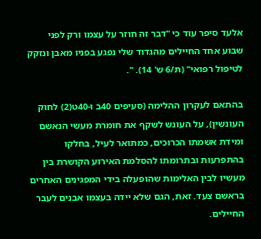אלעד סיפר עוד כי "דבר זה חוזר על עצמו ורק לפני שבוע אחד החיילים מהגדוד שלי נפגע בפניו מאבן ונזקק לטיפול רפואי" (ת/6 ש' 14). ".

בהתאם לעקרון ההלימה (סעיפים 40ב ו-40ט(2) לחוק העונשין), על העונש לשקף את חומרת מעשי הנאשם ומידת אשמתו הכרוכים, כמתואר לעיל, בחלקו בהתפרעות ובתרומתו להסלמת האירוע הקושרת בין מעשיו לבין האלימות שהופעלה בידי המפגינים האחרים בראשם צעד. זאת, הגם שלא יידה בעצמו אבנים לעבר החיילים.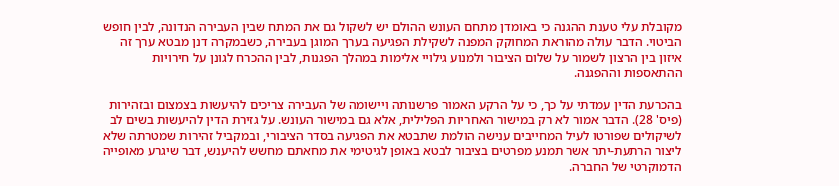מקובלת עלי טענת ההגנה כי באומדן מתחם העונש ההולם יש לשקול גם את המתח שבין העבירה הנדונה, לבין חופש הביטוי. הדבר עולה מהוראת המחוקק המפנה לשקילת הפגיעה בערך המוגן בעבירה, כשבמקרה דנן מבטא ערך זה איזון בין הרצון לשמור על שלום הציבור ולמנוע גילויי אלימות במהלך הפגנות, לבין ההכרח לגונן על חירויות ההתאספות וההפגנה.

בהכרעת הדין עמדתי על כך, כי על הרקע האמור פרשנותה ויישומה של העבירה צריכים להיעשות בצמצום ובזהירות (פיס' 28). הדבר אמור לא רק במישור האחריות הפלילית, אלא גם במישור העונש. על גזירת הדין להיעשות בשים לב לשיקולים שפורטו לעיל המחייבים ענישה הולמת שתבטא את הפגיעה בסדר הציבורי, ובמקביל זהירות שמטרתה שלא ליצור הרתעת-יתר אשר תמנע מפרטים בציבור לבטא באופן לגיטימי את מחאתם מחשש להיענש, דבר שיגרע מאופייה הדמוקרטי של החברה.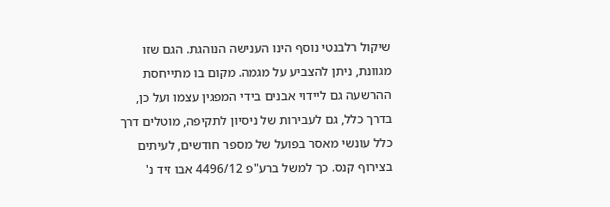שיקול רלבנטי נוסף הינו הענישה הנוהגת. הגם שזו מגוונת, ניתן להצביע על מגמה. מקום בו מתייחסת ההרשעה גם ליידוי אבנים בידי המפגין עצמו ועל כן, בדרך כלל, גם לעבירות של ניסיון לתקיפה, מוטלים דרך כלל עונשי מאסר בפועל של מספר חודשים, לעיתים בצירוף קנס. כך למשל ברע"פ 4496/12 אבו זיד נ'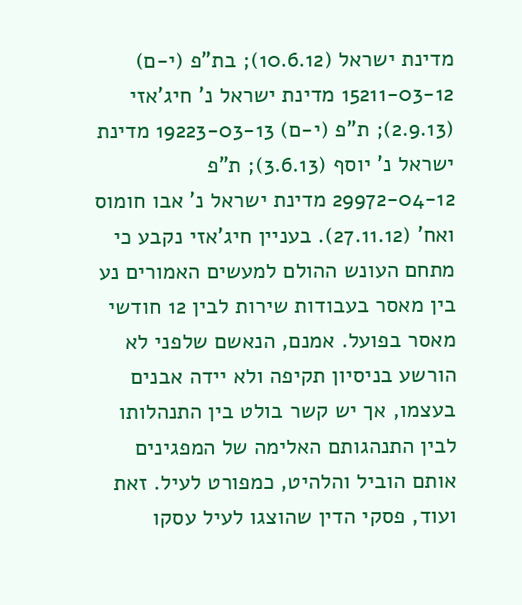מדינת ישראל (10.6.12); בת"פ (י-ם) 15211-03-12 מדינת ישראל נ' חיג'אזי (2.9.13); ת"פ (י-ם) 19223-03-13 מדינת ישראל נ' יוסף (3.6.13); ת"פ 29972-04-12 מדינת ישראל נ' אבו חומוס ואח' (27.11.12). בעניין חיג'אזי נקבע כי מתחם העונש ההולם למעשים האמורים נע בין מאסר בעבודות שירות לבין 12 חודשי מאסר בפועל. אמנם, הנאשם שלפני לא הורשע בניסיון תקיפה ולא יידה אבנים בעצמו, אך יש קשר בולט בין התנהלותו לבין התנהגותם האלימה של המפגינים אותם הוביל והלהיט, כמפורט לעיל. זאת ועוד, פסקי הדין שהוצגו לעיל עסקו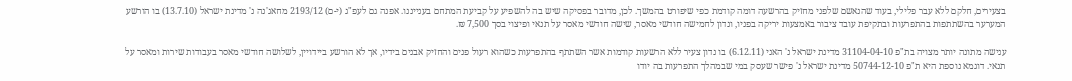בצעירים, חלקם ללא עבר פלילי, בעוד שהנאשם שלפני מחזיק בהרשעה דומה קודמת כפי שיפורט בהמשך. לכן, מדובר בפסיקה שיש בה להשפיע על קביעת המתחם בענייננו. אפנה גם לעפ"ג (י-ם) 2193/12 מחאג'נה נ' מדינת ישראל (13.7.10) בו הורשע המערער בהשתתפות בהתפרעות ובתקיפת עובד ציבור באמצעות יריקה בפניו, ונדון לחמישה חודשי מאסר, שישה חודשי מאסר על תנאי ופיצוי בסך 7,500 ₪.

ענישה מתונה יותר מצויה בת"פ 31104-04-10 מדינת ישראל נ' האני (6.12.11) בו נדון צעיר ללא הרשעות קודמות אשר השתתף בהתפרעות כשהוא רעול פנים והחזיק אבנים בידיו, אך לא הורשע ביידויין, לשלושה חודשי מאסר בעבודות שירות ומאסר על תנאי. דוגמא נוספת היא ת"פ 50744-12-10 מדינת ישראל נ' פישר שעסק במי שבמהלך התפרעות בה יודו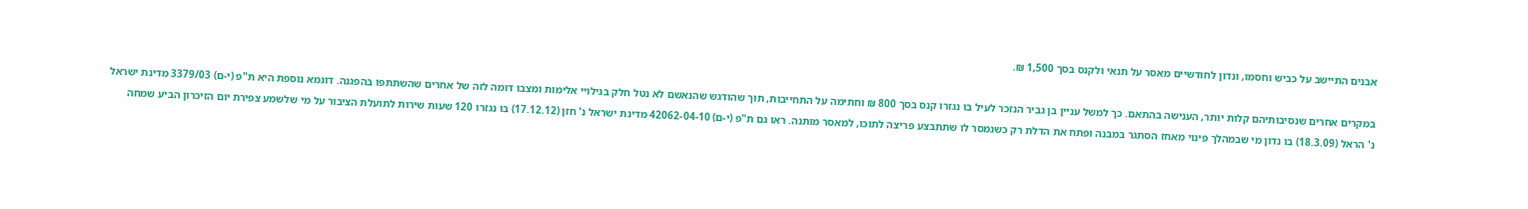אבנים התיישב על כביש וחסמו, ונדון לחודשיים מאסר על תנאי ולקנס בסך 1,500 ₪.

במקרים אחרים שנסיבותיהם קלות יותר, הענישה בהתאם. כך למשל עניין בן גביר הנזכר לעיל בו נגזרו קנס בסך 800 ₪ וחתימה על התחייבות, תוך שהודגש שהנאשם לא נטל חלק בגילויי אלימות ומצבו דומה לזה של אחרים שהשתתפו בהפגנה. דוגמא נוספת היא ת"פ (י-ם) 3379/03 מדינת ישראל נ' הראל (18.3.09) בו נדון מי שבמהלך פינוי מאחז הסתגר במבנה ופתח את הדלת רק כשנמסר לו שתתבצע פריצה לתוכו, למאסר מותנה. ראו גם ת"פ (י-ם) 42062-04-10 מדינת ישראל נ' חזן (17.12.12) בו נגזרו 120 שעות שירות לתועלת הציבור על מי שלשמע צפירת יום הזיכרון הביע שמחה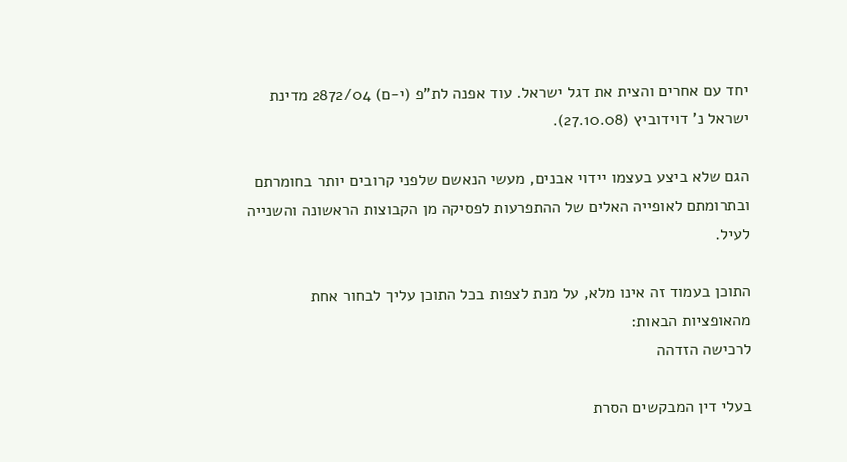יחד עם אחרים והצית את דגל ישראל. עוד אפנה לת"פ (י-ם) 2872/04 מדינת ישראל נ' דוידוביץ (27.10.08).

הגם שלא ביצע בעצמו יידוי אבנים, מעשי הנאשם שלפני קרובים יותר בחומרתם ובתרומתם לאופייה האלים של ההתפרעות לפסיקה מן הקבוצות הראשונה והשנייה לעיל.

התוכן בעמוד זה אינו מלא, על מנת לצפות בכל התוכן עליך לבחור אחת מהאופציות הבאות:
לרכישה הזדהה

בעלי דין המבקשים הסרת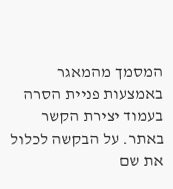המסמך מהמאגר באמצעות פניית הסרה בעמוד יצירת הקשר באתר. על הבקשה לכלול את שם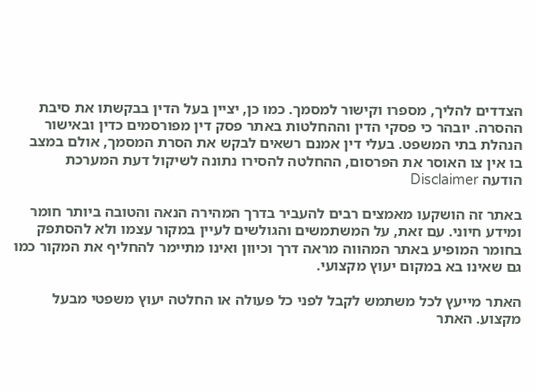הצדדים להליך, מספרו וקישור למסמך. כמו כן, יציין בעל הדין בבקשתו את סיבת ההסרה. יובהר כי פסקי הדין וההחלטות באתר פסק דין מפורסמים כדין ובאישור הנהלת בתי המשפט. בעלי דין אמנם רשאים לבקש את הסרת המסמך, אולם במצב בו אין צו האוסר את הפרסום, ההחלטה להסירו נתונה לשיקול דעת המערכת
הודעה Disclaimer

באתר זה הושקעו מאמצים רבים להעביר בדרך המהירה הנאה והטובה ביותר חומר ומידע חיוני. עם זאת, על המשתמשים והגולשים לעיין במקור עצמו ולא להסתפק בחומר המופיע באתר המהווה מראה דרך וכיוון ואינו מתיימר להחליף את המקור כמו גם שאינו בא במקום יעוץ מקצועי.

האתר מייעץ לכל משתמש לקבל לפני כל פעולה או החלטה יעוץ משפטי מבעל מקצוע. האתר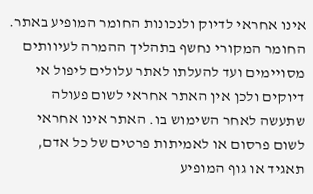אינו אחראי לדיוק ולנכונות החומר המופיע באתר. החומר המקורי נחשף בתהליך ההמרה לעיוותים מסויימים ועד להעלתו לאתר עלולים ליפול אי דיוקים ולכן אין האתר אחראי לשום פעולה שתעשה לאחר השימוש בו. האתר אינו אחראי לשום פרסום או לאמיתות פרטים של כל אדם, תאגיד או גוף המופיע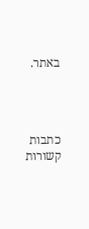באתר.




כתבות קשורות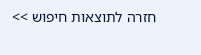חזרה לתוצאות חיפוש >>